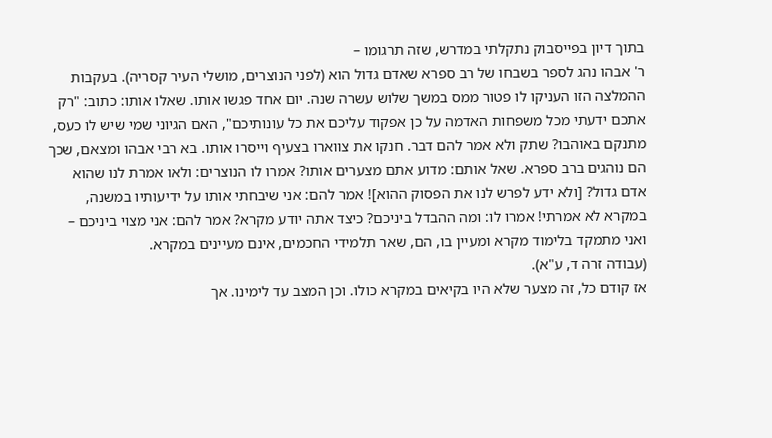בתוך דיון בפייסבוק נתקלתי במדרש, שזה תרגומו –
ר' אבהו נהג לספר בשבחו של רב ספרא שאדם גדול הוא (לפני הנוצרים, מושלי העיר קסריה). בעקבות ההמלצה הזו העניקו לו פטור ממס במשך שלוש עשרה שנה. יום אחד פגשו אותו. שאלו אותו: כתוב: "רק אתכם ידעתי מכל משפחות האדמה על כן אפקוד עליכם את כל עונותיכם", האם הגיוני שמי שיש לו כעס, מתנקם באוהבו? שתק ולא אמר להם דבר. חנקו את צווארו בצעיף וייסרו אותו. בא רבי אבהו ומצאם, שכך הם נוהגים ברב ספרא. שאל אותם: מדוע אתם מצערים אותו? אמרו לו הנוצרים: ולאו אמרת לנו שהוא אדם גדול? [ולא ידע לפרש לנו את הפסוק ההוא]! אמר להם: אני שיבחתי אותו על ידיעותיו במשנה, במקרא לא אמרתי! אמרו לו: ומה ההבדל ביניכם? כיצד אתה יודע מקרא? אמר להם: אני מצוי ביניכם – ואני מתמקד בלימוד מקרא ומעיין בו, הם, שאר תלמידי החכמים, אינם מעיינים במקרא.
(עבודה זרה ד, ע"א).
אז קודם כל, זה מצער שלא היו בקיאים במקרא כולו. וכן המצב עד לימינו. אך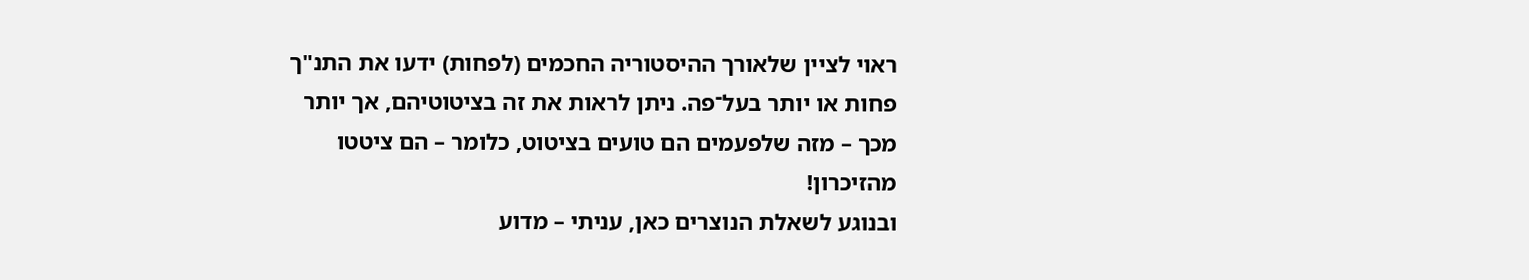ראוי לציין שלאורך ההיסטוריה החכמים (לפחות) ידעו את התנ"ך פחות או יותר בעל־פה. ניתן לראות את זה בציטוטיהם, אך יותר מכך – מזה שלפעמים הם טועים בציטוט, כלומר – הם ציטטו מהזיכרון!
ובנוגע לשאלת הנוצרים כאן, עניתי – מדוע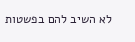לא השיב להם בפשטות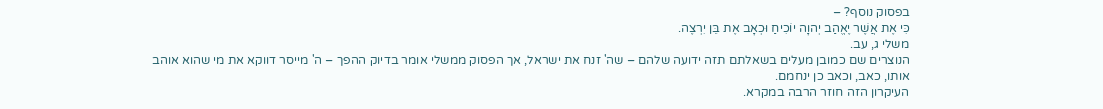בפסוק נוסף? –
כִּי אֶת אֲשֶׁר יֶאֱהַב יְהוָה יוֹכִיחַ וּכְאָב אֶת בֵּן יִרְצֶה.
משלי ג, עב.
הנוצרים שם כמובן מעלים בשאלתם תזה ידועה שלהם – שה' זנח את ישראל, אך הפסוק ממשלי אומר בדיוק ההפך – ה' מייסר דווקא את מי שהוא אוהב אותו, כאב, וכאב כן ינחמם.
העיקרון הזה חוזר הרבה במקרא.